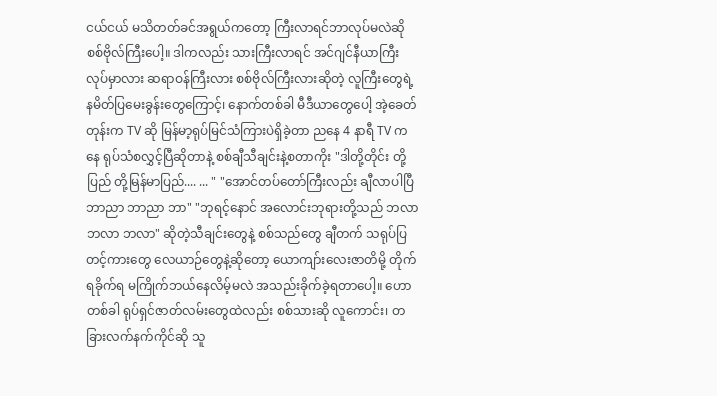ငယ်ငယ် မသိတတ်ခင်အရွယ်ကတော့ ကြီးလာရင်ဘာလုပ်မလဲဆို စစ်ဗိုလ်ကြီးပေါ့။ ဒါကလည်း သားကြီးလာရင် အင်ဂျင်နီယာကြီးလုပ်မှာလား ဆရာဝန်ကြီးလား စစ်ဗိုလ်ကြီးလားဆိုတဲ့ လူကြီးတွေရဲ့ နမိတ်ပြမေးခွန်းတွေကြောင့်၊ နောက်တစ်ခါ မီဒီယာတွေပေါ့ အဲ့ခေတ်တုန်းက TV ဆို မြန်မာ့ရုပ်မြင်သံကြားပဲရှိခဲ့တာ ညနေ 4 နာရီ TV ကနေ ရုပ်သံစလွှင့်ပြီဆိုတာနဲ့ စစ်ချီသီချင်းနဲ့စတာကိုး "ဒါတို့တိုင်း တို့ပြည် တို့မြန်မာပြည်.... ... " "အောင်တပ်တော်ကြီးလည်း ချီလာပါပြီ ဘာညာ ဘာညာ ဘာ" "ဘုရင့်နောင် အလောင်းဘုရားတို့သည် ဘလာ ဘလာ ဘလာ" ဆိုတဲ့သီချင်းတွေနဲ့ စစ်သည်တွေ ချီတက် သရုပ်ပြ တင့်ကားတွေ လေယာဉ်တွေနဲ့ဆိုတော့ ယောကျာ်းလေးဇာတိမို့ တိုက်ရခိုက်ရ မကြိုက်ဘယ်နေလိမ့်မလဲ အသည်းခိုက်ခဲ့ရတာပေါ့။ ဟော တစ်ခါ ရုပ်ရှင်ဇာတ်လမ်းတွေထဲလည်း စစ်သားဆို လူကောင်း၊ တခြားလက်နက်ကိုင်ဆို သူ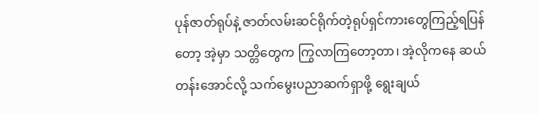ပုန်ဇာတ်ရုပ်နဲ့ ဇာတ်လမ်းဆင်ရိုက်တဲ့ရုပ်ရှင်ကားတွေကြည့်ရပြန်တော့ အဲ့မှာ သတ္တိတွေက ကြွလာကြတော့တာ၊ အဲ့လိုကနေ ဆယ်တန်းအောင်လို့ သက်မွေးပညာဆက်ရှာဖို့ ရွေးချယ်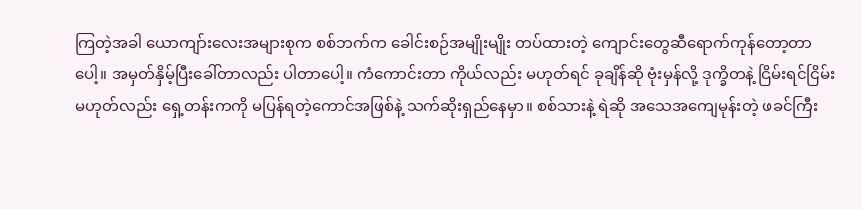ကြတဲ့အခါ ယောကျာ်းလေးအများစုက စစ်ဘက်က ခေါင်းစဉ်အမျိုးမျိုး တပ်ထားတဲ့ ကျောင်းတွေဆီရောက်ကုန်တော့တာပေါ့။ အမှတ်နှိမ့်ပြီးခေါ်တာလည်း ပါတာပေါ့။ ကံကောင်းတာ ကိုယ်လည်း မဟုတ်ရင် ခုချိန်ဆို ဗုံးမှန်လို့ ဒုက္ခိတနဲ့ ငြိမ်းရင်ငြိမ်း မဟုတ်လည်း ရှေ့တန်းကကို မပြန်ရတဲ့ကောင်အဖြစ်နဲ့ သက်ဆိုးရှည်နေမှာ။ စစ်သားနဲ့ ရဲဆို အသေအကျေမုန်းတဲ့ ဖခင်ကြီး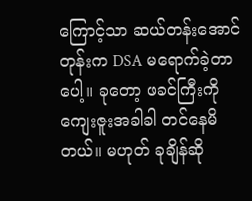ကြောင့်သာ ဆယ်တန်းအောင်တုန်းက DSA မရောက်ခဲ့တာပေါ့။ ခုတော့ ဖခင်ကြီးကို ကျေးဇူးအခါခါ တင်နေမိတယ်။ မဟုတ် ခုချိန်ဆို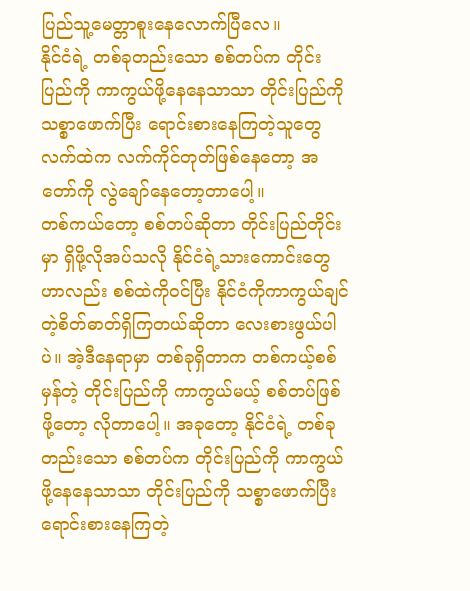ပြည်သူ့မေတ္တာစူးနေလောက်ပြီလေ။
နိုင်ငံရဲ့ တစ်ခုတည်းသော စစ်တပ်က တိုင်းပြည်ကို ကာကွယ်ဖို့နေနေသာသာ တိုင်းပြည်ကို သစ္စာဖောက်ပြီး ရောင်းစားနေကြတဲ့သူတွေလက်ထဲက လက်ကိုင်တုတ်ဖြစ်နေတော့ အတော်ကို လွဲချော်နေတော့တာပေါ့။
တစ်ကယ်တော့ စစ်တပ်ဆိုတာ တိုင်းပြည်တိုင်းမှာ ရှိဖို့လိုအပ်သလို နိုင်ငံရဲ့သားကောင်းတွေဟာလည်း စစ်ထဲကိုဝင်ပြီး နိုင်ငံကိုကာကွယ်ချင်တဲ့စိတ်ဓာတ်ရှိကြတယ်ဆိုတာ လေးစားဖွယ်ပါပဲ။ အဲ့ဒီနေရာမှာ တစ်ခုရှိတာက တစ်ကယ့်စစ်မှန်တဲ့ တိုင်းပြည်ကို ကာကွယ်မယ့် စစ်တပ်ဖြစ်ဖို့တော့ လိုတာပေါ့။ အခုတော့ နိုင်ငံရဲ့ တစ်ခုတည်းသော စစ်တပ်က တိုင်းပြည်ကို ကာကွယ်ဖို့နေနေသာသာ တိုင်းပြည်ကို သစ္စာဖောက်ပြီး ရောင်းစားနေကြတဲ့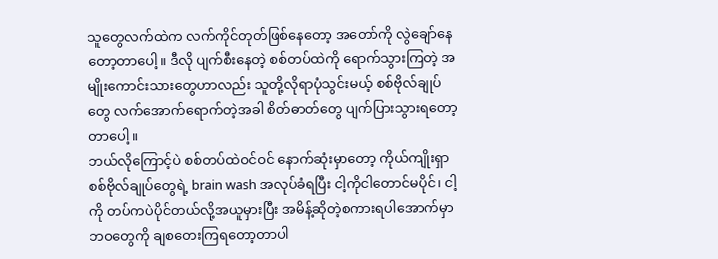သူတွေလက်ထဲက လက်ကိုင်တုတ်ဖြစ်နေတော့ အတော်ကို လွဲချော်နေတော့တာပေါ့။ ဒီလို ပျက်စီးနေတဲ့ စစ်တပ်ထဲကို ရောက်သွားကြတဲ့ အမျိုးကောင်းသားတွေဟာလည်း သူတို့လိုရာပုံသွင်းမယ့် စစ်ဗိုလ်ချုပ်တွေ လက်အောက်ရောက်တဲ့အခါ စိတ်ဓာတ်တွေ ပျက်ပြားသွားရတော့တာပေါ့။
ဘယ်လိုကြောင့်ပဲ စစ်တပ်ထဲဝင်ဝင် နောက်ဆုံးမှာတော့ ကိုယ်ကျိုးရှာ စစ်ဗိုလ်ချုပ်တွေရဲ့ brain wash အလုပ်ခံရပြီး ငါ့ကိုငါတောင်မပိုင်၊ ငါ့ကို တပ်ကပဲပိုင်တယ်လို့အယူမှားပြီး အမိန့်ဆိုတဲ့စကားရပါအောက်မှာ ဘဝတွေကို ချစတေးကြရတော့တာပါ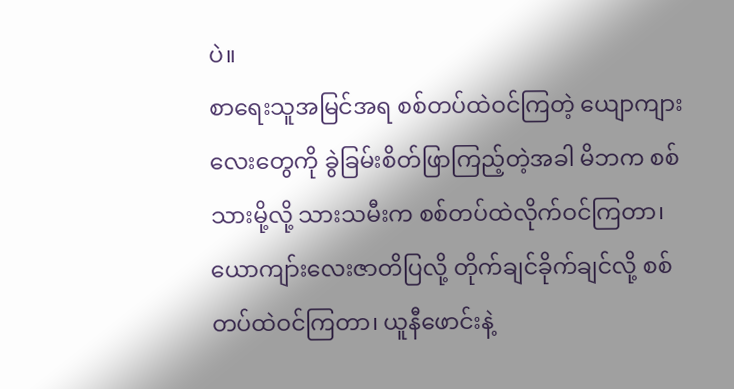ပဲ။
စာရေးသူအမြင်အရ စစ်တပ်ထဲဝင်ကြတဲ့ ယျောကျားလေးတွေကို ခွဲခြမ်းစိတ်ဖြာကြည့်တဲ့အခါ မိဘက စစ်သားမို့လို့ သားသမီးက စစ်တပ်ထဲလိုက်ဝင်ကြတာ၊ ယောကျာ်းလေးဇာတိပြလို့ တိုက်ချင်ခိုက်ချင်လို့ စစ်တပ်ထဲဝင်ကြတာ၊ ယူနီဖောင်းနဲ့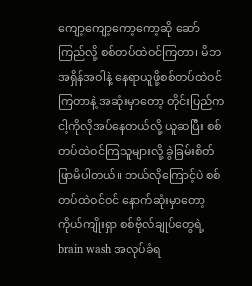ကျော့ကျော့ကော့ကော့ဆို ဆော်ကြည်လို့ စစ်တပ်ထဲဝင်ကြတာ၊ မိဘအရှိန်အဝါနဲ့ နေရာယူဖို့စစ်တပ်ထဲဝင်ကြတာနဲ့ အဆုံးမှာတော့ တိုင်းပြည်က ငါ့ကိုလိုအပ်နေတယ်လို့ ယူဆပြီး စစ်တပ်ထဲဝင်ကြသူများလို့ ခွဲခြမ်းစိတ်ဖြာမိပါတယ်။ ဘယ်လိုကြောင့်ပဲ စစ်တပ်ထဲဝင်ဝင် နောက်ဆုံးမှာတော့ ကိုယ်ကျိုးရှာ စစ်ဗိုလ်ချုပ်တွေရဲ့ brain wash အလုပ်ခံရ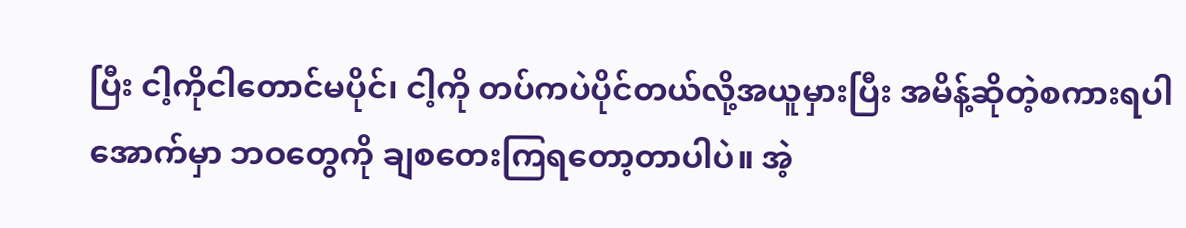ပြီး ငါ့ကိုငါတောင်မပိုင်၊ ငါ့ကို တပ်ကပဲပိုင်တယ်လို့အယူမှားပြီး အမိန့်ဆိုတဲ့စကားရပါအောက်မှာ ဘဝတွေကို ချစတေးကြရတော့တာပါပဲ။ အဲ့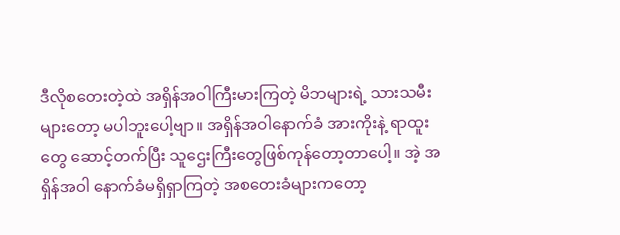ဒီလိုစတေးတဲ့ထဲ အရှိန်အဝါကြီးမားကြတဲ့ မိဘများရဲ့ သားသမီးများတော့ မပါဘူးပေါ့ဗျာ။ အရှိန်အဝါနောက်ခံ အားကိုးနဲ့ ရာထူးတွေ ဆောင့်တက်ပြီး သူဌေးကြီးတွေဖြစ်ကုန်တော့တာပေါ့။ အဲ့ အရှိန်အဝါ နောက်ခံမရှိရှာကြတဲ့ အစတေးခံများကတော့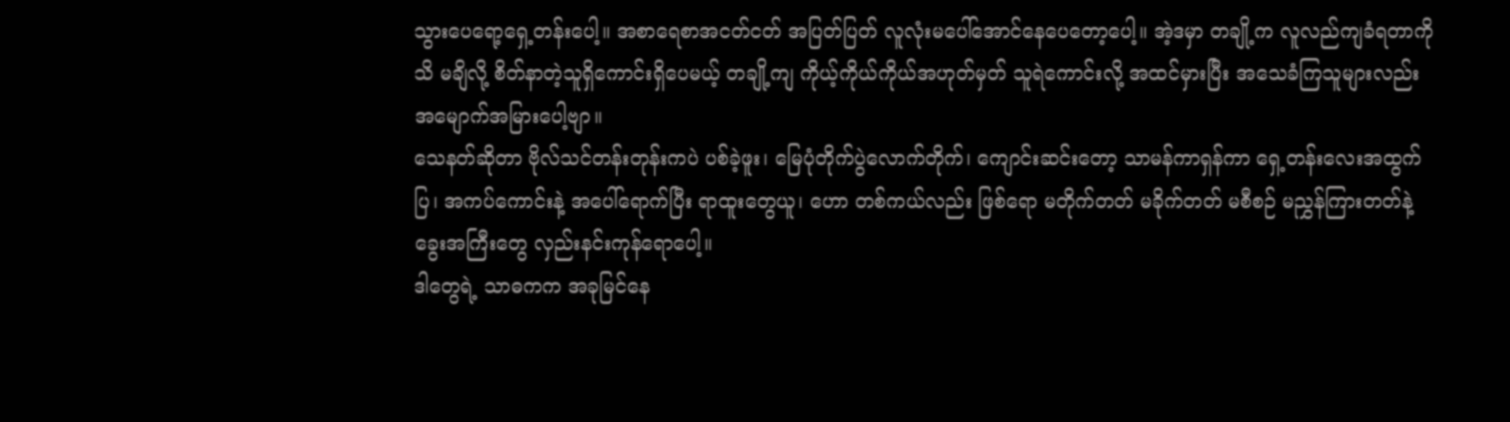သွားပေရော့ရှေ့တန်းပေါ့။ အစာရေစာအငတ်ငတ် အပြတ်ပြတ် လူလုံးမပေါ်အောင်နေပေတော့ပေါ့။ အဲ့ဒမှာ တချို့က လူလည်ကျခံရတာကိုသိ မချိလို့ စိတ်နာတဲ့သူရှိကောင်းရှိပေမယ့် တချို့ကျ ကိုယ့်ကိုယ်ကိုယ်အဟုတ်မှတ် သူရဲကောင်းလို့ အထင်မှားပြီး အသေခံကြသူများလည်း အမျောက်အမြားပေါ့ဗျာ။
သေနတ်ဆိုတာ ဗိုလ်သင်တန်းတုန်းကပဲ ပစ်ခဲ့ဖူး၊ မြေပုံတိုက်ပွဲလောက်တိုက်၊ ကျောင်းဆင်းတော့ သာမန်ကာရှန်ကာ ရှေ့တန်းလေးအထွက်ပြ၊ အကပ်ကောင်းနဲ့ အပေါ်ရောက်ပြီး ရာထူးတွေယူ၊ ဟော တစ်ကယ်လည်း ဖြစ်ရော မတိုက်တတ် မခိုက်တတ် မစီစဉ် မညွှန်ကြားတတ်နဲ့ ခွေးအကြီးတွေ လှည်းနင်းကုန်ရောပေါ့။
ဒါတွေရဲ့ သာဓကက အခုမြင်နေ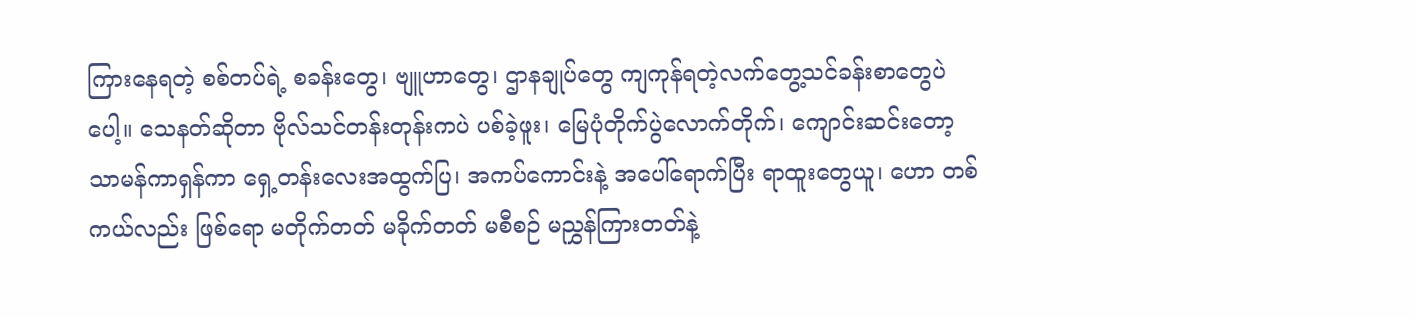ကြားနေရတဲ့ စစ်တပ်ရဲ့ စခန်းတွေ၊ ဗျူဟာတွေ၊ ဌာနချုပ်တွေ ကျကုန်ရတဲ့လက်တွေ့သင်ခန်းစာတွေပဲပေါ့။ သေနတ်ဆိုတာ ဗိုလ်သင်တန်းတုန်းကပဲ ပစ်ခဲ့ဖူး၊ မြေပုံတိုက်ပွဲလောက်တိုက်၊ ကျောင်းဆင်းတော့ သာမန်ကာရှန်ကာ ရှေ့တန်းလေးအထွက်ပြ၊ အကပ်ကောင်းနဲ့ အပေါ်ရောက်ပြီး ရာထူးတွေယူ၊ ဟော တစ်ကယ်လည်း ဖြစ်ရော မတိုက်တတ် မခိုက်တတ် မစီစဉ် မညွှန်ကြားတတ်နဲ့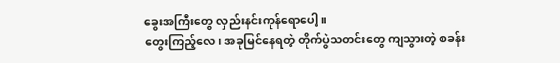ခွေးအကြီးတွေ လှည်းနင်းကုန်ရောပေါ့။
တွေးကြည့်လေ၊ အခုမြင်နေရတဲ့ တိုက်ပွဲသတင်းတွေ ကျသွားတဲ့ စခန်း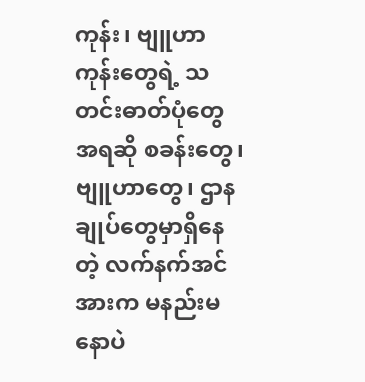ကုန်း၊ ဗျူဟာကုန်းတွေရဲ့ သတင်းဓာတ်ပုံတွေအရဆို စခန်းတွေ၊ ဗျူဟာတွေ၊ ဌာနချုပ်တွေမှာရှိနေတဲ့ လက်နက်အင်အားက မနည်းမနောပဲ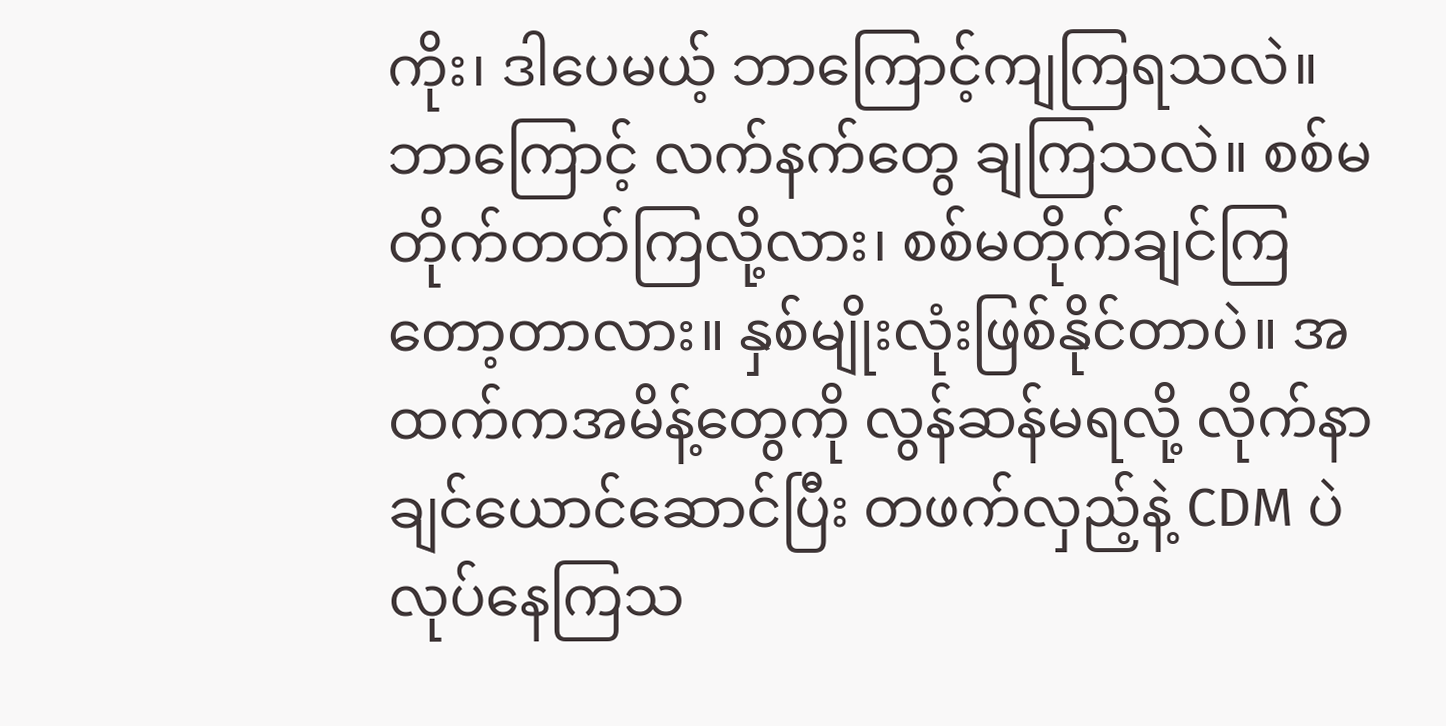ကိုး၊ ဒါပေမယ့် ဘာကြောင့်ကျကြရသလဲ။ ဘာကြောင့် လက်နက်တွေ ချကြသလဲ။ စစ်မတိုက်တတ်ကြလို့လား၊ စစ်မတိုက်ချင်ကြတော့တာလား။ နှစ်မျိုးလုံးဖြစ်နိုင်တာပဲ။ အထက်ကအမိန့်တွေကို လွန်ဆန်မရလို့ လိုက်နာချင်ယောင်ဆောင်ပြီး တဖက်လှည့်နဲ့ CDM ပဲ လုပ်နေကြသ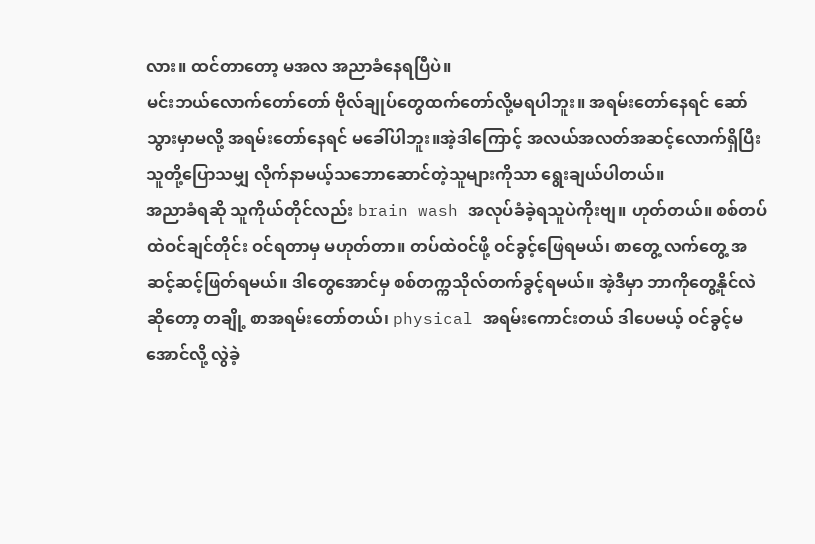လား။ ထင်တာတော့ မအလ အညာခံနေရပြီပဲ။
မင်းဘယ်လောက်တော်တော် ဗိုလ်ချုပ်တွေထက်တော်လို့မရပါဘူး။ အရမ်းတော်နေရင် ဆော်သွားမှာမလို့ အရမ်းတော်နေရင် မခေါ်ပါဘူး။အဲ့ဒါကြောင့် အလယ်အလတ်အဆင့်လောက်ရှိပြီး သူတို့ပြောသမျှ လိုက်နာမယ့်သဘောဆောင်တဲ့သူများကိုသာ ရွေးချယ်ပါတယ်။
အညာခံရဆို သူကိုယ်တိုင်လည်း brain wash အလုပ်ခံခဲ့ရသူပဲကိုးဗျ။ ဟုတ်တယ်။ စစ်တပ်ထဲဝင်ချင်တိုင်း ဝင်ရတာမှ မဟုတ်တာ။ တပ်ထဲဝင်ဖို့ ဝင်ခွင့်ဖြေရမယ်၊ စာတွေ့ လက်တွေ့ အဆင့်ဆင့်ဖြတ်ရမယ်။ ဒါတွေအောင်မှ စစ်တက္ကသိုလ်တက်ခွင့်ရမယ်။ အဲ့ဒီမှာ ဘာကိုတွေ့နိုင်လဲဆိုတော့ တချို့ စာအရမ်းတော်တယ်၊ physical အရမ်းကောင်းတယ် ဒါပေမယ့် ဝင်ခွင့်မအောင်လို့ လွဲခဲ့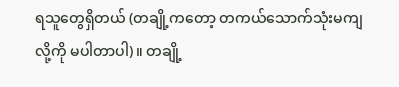ရသူတွေရှိတယ် (တချို့ကတော့ တကယ်သောက်သုံးမကျလို့ကို မပါတာပါ)။ တချို့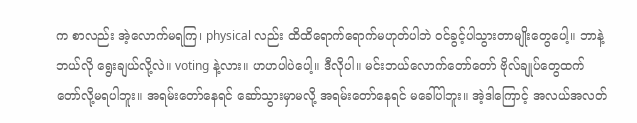က စာလည်း အဲ့လောက်မရကြ၊ physical လည်း ထိထိရောက်ရောက်မဟုတ်ပါဘဲ ဝင်ခွင့်ပါသွားတာမျိုးတွေပေါ့။ ဘာနဲ့ဘယ်လို ရွေးချယ်လို့လဲ။ voting နဲ့လား။ ဟဟပါပဲပေါ့။ ဒီလိုပါ။ မင်းဘယ်လောက်တော်တော် ဗိုလ်ချုပ်တွေထက်တော်လို့မရပါဘူး။ အရမ်းတော်နေရင် ဆော်သွားမှာမလို့ အရမ်းတော်နေရင် မခေါ်ပါဘူး။ အဲ့ဒါကြောင့် အလယ်အလတ်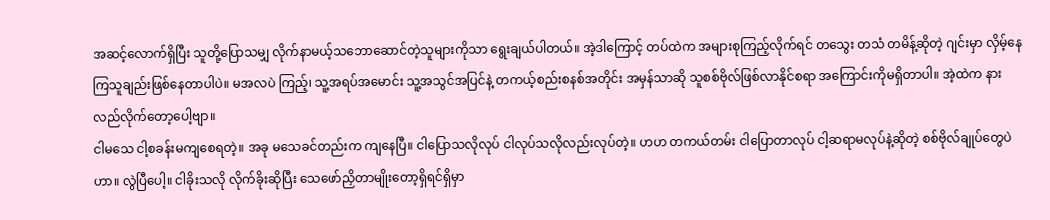အဆင့်လောက်ရှိပြီး သူတို့ပြောသမျှ လိုက်နာမယ့်သဘောဆောင်တဲ့သူများကိုသာ ရွေးချယ်ပါတယ်။ အဲ့ဒါကြောင့် တပ်ထဲက အများစုကြည့်လိုက်ရင် တသွေး တသံ တမိန့်ဆိုတဲ့ ဂျင်းမှာ လှိမ့်နေကြသူချည်းဖြစ်နေတာပါပဲ။ မအလပဲ ကြည့်၊ သူ့အရပ်အမောင်း သူ့အသွင်အပြင်နဲ့ တကယ့်စည်းစနစ်အတိုင်း အမှန်သာဆို သူစစ်ဗိုလ်ဖြစ်လာနိုင်စရာ အကြောင်းကိုမရှိတာပါ။ အဲ့ထဲက နားလည်လိုက်တော့ပေါ့ဗျာ။
ငါမသေ ငါ့စခန်းမကျစေရတဲ့။ အခု မသေခင်တည်းက ကျနေပြီ။ ငါပြောသလိုလုပ် ငါလုပ်သလိုလည်းလုပ်တဲ့။ ဟဟ တကယ်တမ်း ငါပြောတာလုပ် ငါ့ဆရာမလုပ်နဲ့ဆိုတဲ့ စစ်ဗိုလ်ချုပ်တွေပဲဟာ။ လွဲပြီပေါ့။ ငါခိုးသလို လိုက်ခိုးဆိုပြီး သေဖော်ညှိတာမျိုးတော့ရှိရင်ရှိမှာ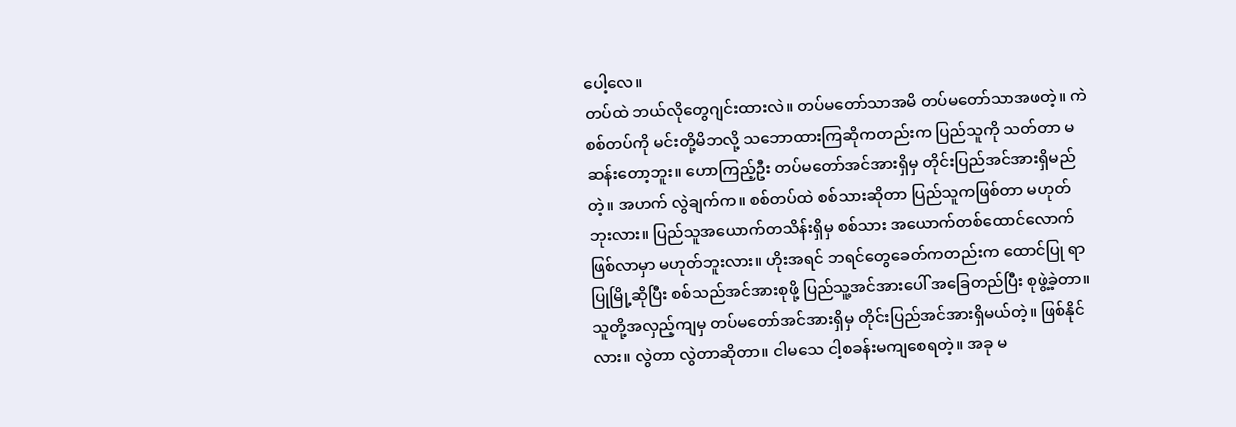ပေါ့လေ။
တပ်ထဲ ဘယ်လိုတွေဂျင်းထားလဲ။ တပ်မတော်သာအမိ တပ်မတော်သာအဖတဲ့။ ကဲ စစ်တပ်ကို မင်းတို့မိဘလို့ သဘောထားကြဆိုကတည်းက ပြည်သူကို သတ်တာ မဆန်းတော့ဘူး။ ဟောကြည့်ဦး တပ်မတော်အင်အားရှိမှ တိုင်းပြည်အင်အားရှိမည်တဲ့။ အဟက် လွဲချက်က။ စစ်တပ်ထဲ စစ်သားဆိုတာ ပြည်သူကဖြစ်တာ မဟုတ်ဘုးလား။ ပြည်သူအယောက်တသိန်းရှိမှ စစ်သား အယောက်တစ်ထောင်လောက်ဖြစ်လာမှာ မဟုတ်ဘူးလား။ ဟိုးအရင် ဘရင်တွေခေတ်ကတည်းက ထောင်ပြု ရာပြုမြို့ဆိုပြီး စစ်သည်အင်အားစုဖို့ ပြည်သူ့အင်အားပေါ် အခြေတည်ပြီး စုဖွဲ့ခဲ့တာ။ သူတို့အလှည့်ကျမှ တပ်မတော်အင်အားရှိမှ တိုင်းပြည်အင်အားရှိမယ်တဲ့။ ဖြစ်နိုင်လား။ လွဲတာ လွဲတာဆိုတာ။ ငါမသေ ငါ့စခန်းမကျစေရတဲ့။ အခု မ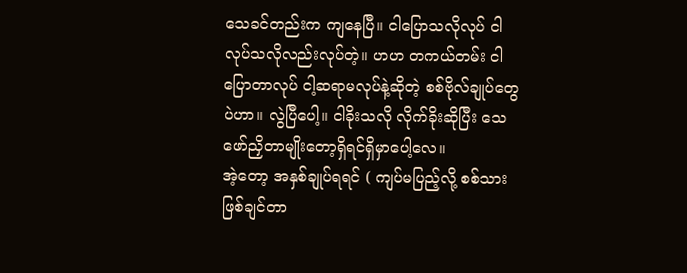သေခင်တည်းက ကျနေပြီ။ ငါပြောသလိုလုပ် ငါလုပ်သလိုလည်းလုပ်တဲ့။ ဟဟ တကယ်တမ်း ငါပြောတာလုပ် ငါ့ဆရာမလုပ်နဲ့ဆိုတဲ့ စစ်ဗိုလ်ချုပ်တွေပဲဟာ။ လွဲပြီပေါ့။ ငါခိုးသလို လိုက်ခိုးဆိုပြီး သေဖော်ညှိတာမျိုးတော့ရှိရင်ရှိမှာပေါ့လေ။
အဲ့တော့ အနှစ်ချုပ်ရရင် ( ကျပ်မပြည့်လို့ စစ်သားဖြစ်ချင်တာ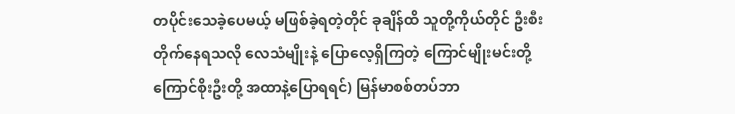တပိုင်းသေခဲ့ပေမယ့် မဖြစ်ခဲ့ရတဲ့တိုင် ခုချိန်ထိ သူတို့ကိုယ်တိုင် ဦးစီးတိုက်နေရသလို လေသံမျိုးနဲ့ ပြောလေ့ရှိကြတဲ့ ကြောင်မျိုးမင်းတို့ ကြောင်စိုးဦးတို့ အထာနဲ့ပြောရရင်) မြန်မာစစ်တပ်ဘာ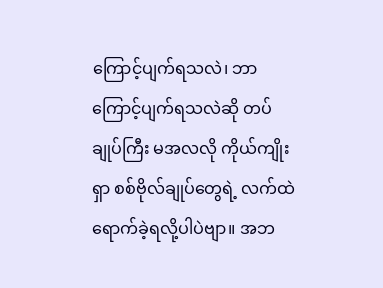ကြောင့်ပျက်ရသလဲ၊ ဘာကြောင့်ပျက်ရသလဲဆို တပ်ချုပ်ကြီး မအလလို ကိုယ်ကျိုးရှာ စစ်ဗိုလ်ချုပ်တွေရဲ့ လက်ထဲရောက်ခဲ့ရလို့ပါပဲဗျာ။ အဘ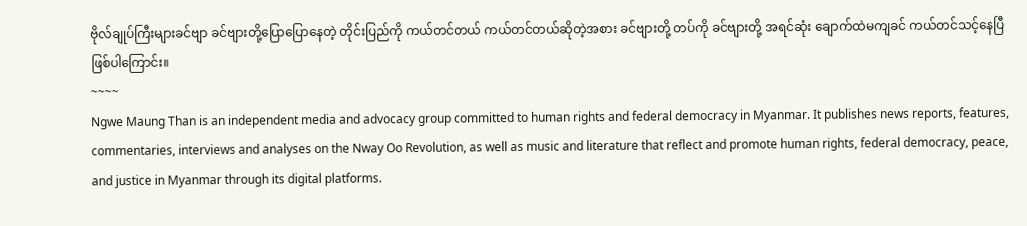ဗိုလ်ချုပ်ကြီးများခင်ဗျာ ခင်ဗျားတို့ပြောပြောနေတဲ့ တိုင်းပြည်ကို ကယ်တင်တယ် ကယ်တင်တယ်ဆိုတဲ့အစား ခင်ဗျားတို့ တပ်ကို ခင်ဗျားတို့ အရင်ဆုံး ချောက်ထဲမကျခင် ကယ်တင်သင့်နေပြီဖြစ်ပါကြောင်း။
~~~~
Ngwe Maung Than is an independent media and advocacy group committed to human rights and federal democracy in Myanmar. It publishes news reports, features, commentaries, interviews and analyses on the Nway Oo Revolution, as well as music and literature that reflect and promote human rights, federal democracy, peace, and justice in Myanmar through its digital platforms.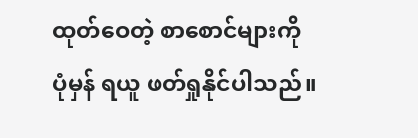ထုတ်ဝေတဲ့ စာစောင်များကို ပုံမှန် ရယူ ဖတ်ရှုနိုင်ပါသည်။